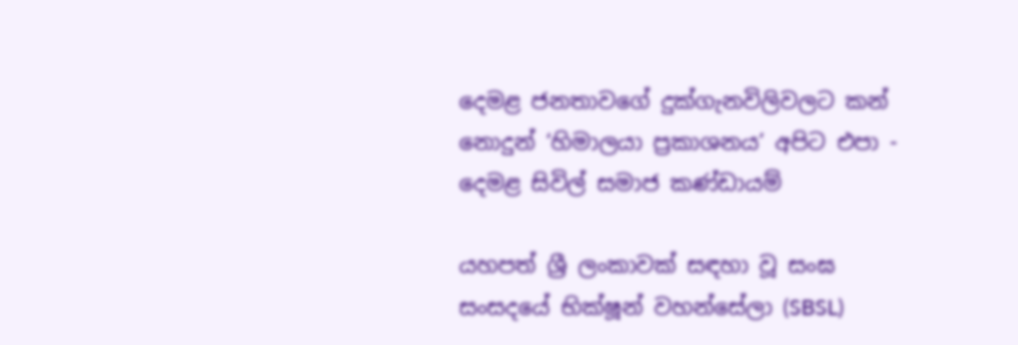දෙමළ ජනතාවගේ දුක්ගැනවිලිවලට කන් නොදුන් ‘හිමාලයා ප්‍රකාශනය’ අපිට එපා - දෙමළ සිවිල් සමාජ කණ්ඩායම්

යහපත් ශ්‍රී ලංකාවක් සඳහා වූ සංඝ සංසදයේ භික්ෂූන් වහන්සේලා (SBSL)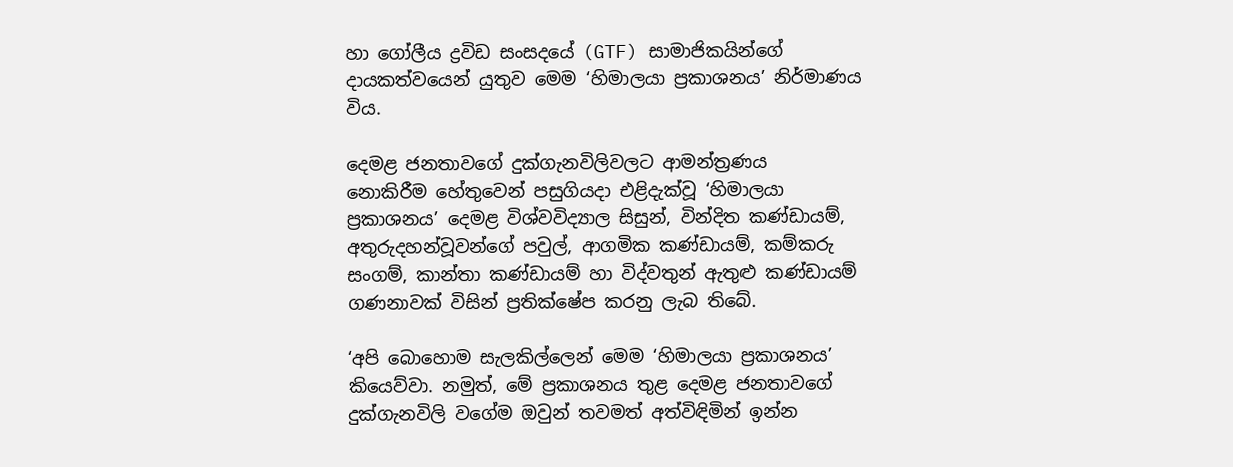හා ගෝලීය ද්‍රවිඩ සංසදයේ (GTF) සාමාජිකයින්ගේ දායකත්වයෙන් යුතුව මෙම ‘හිමාලයා ප්‍රකාශනය’ නිර්මාණය විය.

දෙමළ ජනතාවගේ දුක්ගැනවිලිවලට ආමන්ත්‍රණය නොකිරීම ‍හේතුවෙන් පසුගියදා එළිදැක්වූ ‘හිමාලයා ප්‍රකාශනය’ දෙමළ විශ්වවිද්‍යාල සිසුන්, වින්දිත කණ්ඩායම්, අතුරුදහන්වූවන්ගේ පවුල්, ආගමික කණ්ඩායම්, කම්කරු සංගම්, කාන්තා කණ්ඩායම් හා විද්වතුන් ඇතුළු කණ්ඩායම් ගණනාවක් විසින් ප්‍රතික්ෂේප කරනු ලැබ තිබේ.

‘අපි බොහොම සැලකිල්ලෙන් මෙම ‘හිමාලයා ප්‍රකාශනය’ කියෙව්වා. නමුත්, මේ ප්‍රකාශනය තුළ දෙමළ ජනතාවගේ දුක්ගැනවිලි වගේම ඔවුන් තවමත් අත්විඳිමින් ඉන්න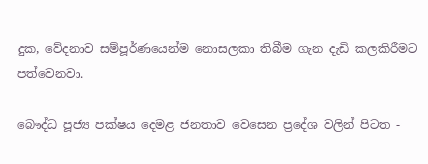දුක, වේදනාව සම්පූර්ණයෙන්ම නොසලකා තිබීම ගැන දැඩි කලකිරීමට පත්වෙනවා.

බෞද්ධ පූජ්‍ය පක්ෂය දෙමළ ජනතාව වෙසෙන ප්‍රදේශ වලින් පිටත -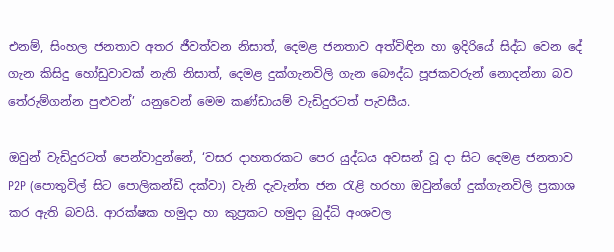එනම්, සිංහල ජනතාව අතර ජීවත්වන නිසාත්, දෙමළ ජනතාව අත්විඳින හා ඉදිරියේ සිද්ධ වෙන දේ ගැන කිසිදු හෝඩුවාවක් නැති නිසාත්, දෙමළ දුක්ගැනවිලි ගැන බෞද්ධ පූජකවරුන් නොදන්නා බව තේරුම්ගන්න පුළුවන්’ යනුවෙන් මෙම කණ්ඩායම් වැඩිදුරටත් පැවසීය.

ඔවුන් වැඩිදුරටත් පෙන්වාදුන්නේ, ‘වසර දාහතරකට පෙර යුද්ධය අවසන් වූ දා සිට දෙමළ ජනතාව P2P (පොතුවිල් සිට පොලිකන්ඩි දක්වා) වැනි දැවැන්ත ජන රැළි හරහා ඔවුන්ගේ දුක්ගැනවිලි ප්‍රකාශ කර ඇති බවයි. ආරක්ෂක හමුදා හා කුප්‍රකට හමුදා බුද්ධි අංශවල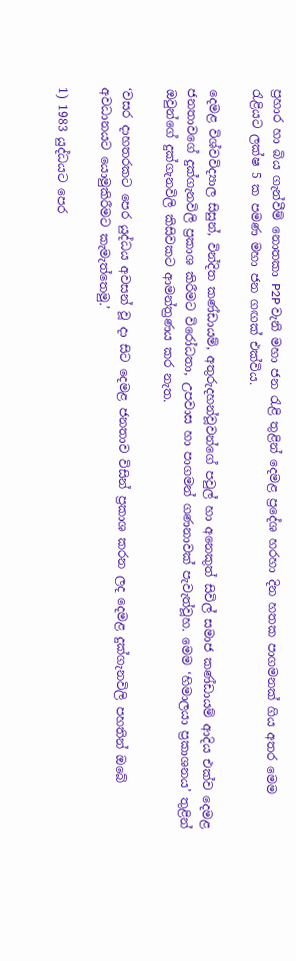ප්‍රහාර හා බිය ගැන්වීම් නොතකා P2P වැනි මහා ජන රැළි තුළින් දෙමළ ප්‍රදේශ හරහා දින හතක පාගමනක් ගිය අතර මෙම රැළියට ලක්ෂ 5 ක පමණ මහා ජන ගඟක් එක්විය.

දෙමළ විශ්වවිද්‍යාල සිසුන්, වින්දිත කණ්ඩායම්, අතුරුදහන්වූවන්ගේ පවුල් හා අනෙකුත් සිවිල් සමාජ කණ්ඩායම් ආදිය එක්ව දෙමළ ජනතාවගේ දුක්ගැනවිලි ප්‍රකාශ කිරීමට විරෝධතා, උපවාස හා පාගමන් ගණනාවක් පැවැත්වූහ. මෙම ‘හිමාලයා ප්‍රකාශනය’ තුළින් ඔවුන්ගේ දුක්ගැනවිලි කිසිවකට ආමන්ත්‍රණය කර නැත.

‘වසර දාහතරකට පෙර යුද්ධය අවසන් වූ දා සිට දෙමළ ජනතාව විසින් ප්‍රකාශ කරන ලද දෙමළ දුක්ගැනවිලි පහතින් ඔබේ අවධානයට යොමුකිරීමට කැමැත්තෙමු.’

1) 1983 යුද්ධයට පෙර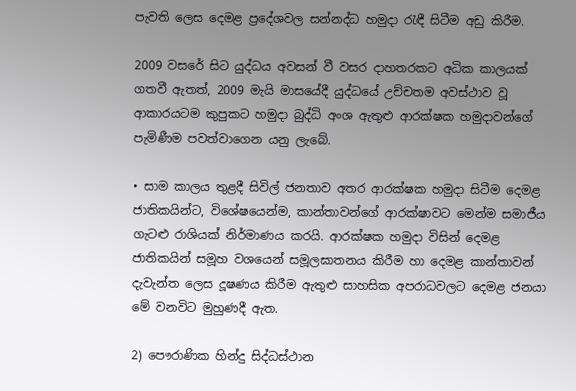පැවති ලෙස දෙමළ ප්‍රදේශවල සන්නද්ධ හමුදා රැඳී සිටීම අඩු කිරීම.

2009 වසරේ සිට යුද්ධය අවසන් වී වසර දාහතරකට අධික කාලයක් ගතවී ඇතත්, 2009 මැයි මාසයේදී යුද්ධයේ උච්චතම අවස්ථාව වූ ආකාරයටම කුපුකට හමුදා බුද්ධි අංශ ඇතුළු ආරක්ෂක හමුදාවන්ගේ පැමිණීම පවත්වාගෙන යනු ලැබේ.

• සාම කාලය තුළදී සිවිල් ජනතාව අතර ආරක්ෂක හමුදා සිටීම දෙමළ ජාතිකයින්ට, විශේෂයෙන්ම, කාන්තාවන්ගේ ආරක්ෂාවට මෙන්ම සමාජීය ගැටළු රාශියක් නිර්මාණය කරයි. ආරක්ෂක හමුදා විසින් දෙමළ ජාතිකයින් සමූහ වශයෙන් සමූලඝාතනය කිරීම හා දෙමළ කාන්තාවන් දැවැන්ත ලෙස දූෂණය කිරීම ඇතුළු සාහසික අපරාධවලට දෙමළ ජනයා මේ වනවිට මුහුණදී ඇත.

2) පෞරාණික හින්දු සිද්ධස්ථාන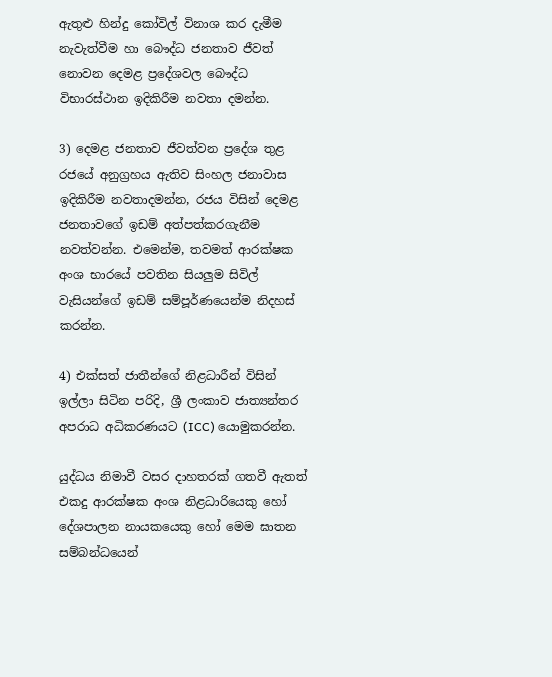ඇතුළු හින්දු කෝවිල් විනාශ කර දැමීම නැවැත්වීම හා බෞද්ධ ජනතාව ජීවත් නොවන දෙමළ ප්‍රදේශවල බෞද්ධ විභාරස්ථාන ඉදිකිරීම නවතා දමන්න.

3) දෙමළ ජනතාව ජීවත්වන ප්‍රදේශ තුළ රජයේ අනුග්‍රහය ඇතිව සිංහල ජනාවාස ඉදිකිරීම නවතාදමන්න, රජය විසින් දෙමළ ජනතාවගේ ඉඩම් අත්පත්කරගැනීම නවත්වන්න. එමෙන්ම, තවමත් ආරක්ෂක අංශ භාරයේ පවතින සියලුම සිවිල් වැසියන්ගේ ඉඩම් සම්පූර්ණයෙන්ම නිදහස් කරන්න.

4) එක්සත් ජාතීන්ගේ නිළධාරීන් විසින් ඉල්ලා සිටින පරිදි, ශ්‍රී ලංකාව ජාත්‍යන්තර අපරාධ අධිකරණයට (ICC) යොමුකරන්න.

යුද්ධය නිමාවී වසර දාහතරක් ගතවී ඇතත් එකදු ආරක්ෂක අංශ නිළධාරියෙකු හෝ දේශපාලන නායකයෙකු හෝ මෙම ඝාතන සම්බන්ධයෙන්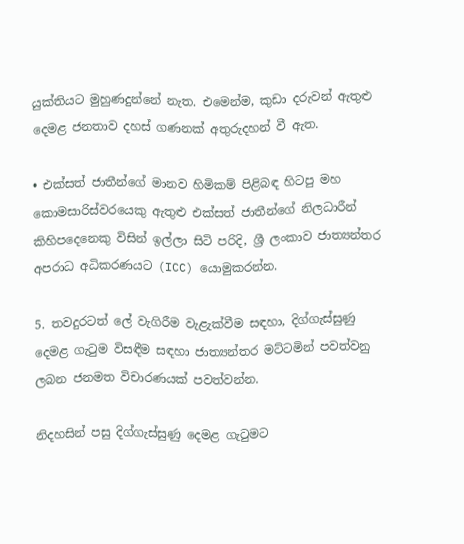යුක්තියට මුහුණදුන්නේ නැත. එමෙන්ම, කුඩා දරුවන් ඇතුළු දෙමළ ජනතාව දහස් ගණනක් අතුරුදහන් වී ඇත.

• එක්සත් ජාතීන්ගේ මානව හිමිකම් පිළිබඳ හිටපු මහ කොමසාරිස්වරයෙකු ඇතුළු එක්සත් ජාතීන්ගේ නිලධාරීන් කිහිපදෙනෙකු විසින් ඉල්ලා සිටි පරිදි, ශ්‍රී ලංකාව ජාත්‍යන්තර අපරාධ අධිකරණයට (ICC) යොමුකරන්න.

5. තවදුරටත් ලේ වැගිරීම වැළැක්වීම සඳහා, දිග්ගැස්සුණු දෙමළ ගැටුම විසඳීම සඳහා ජාත්‍යන්තර මට්ටමින් පවත්වනු ලබන ජනමත විචාරණයක් පවත්වන්න.

නිදහසින් පසු දිග්ගැස්සුණු දෙමළ ගැටුමට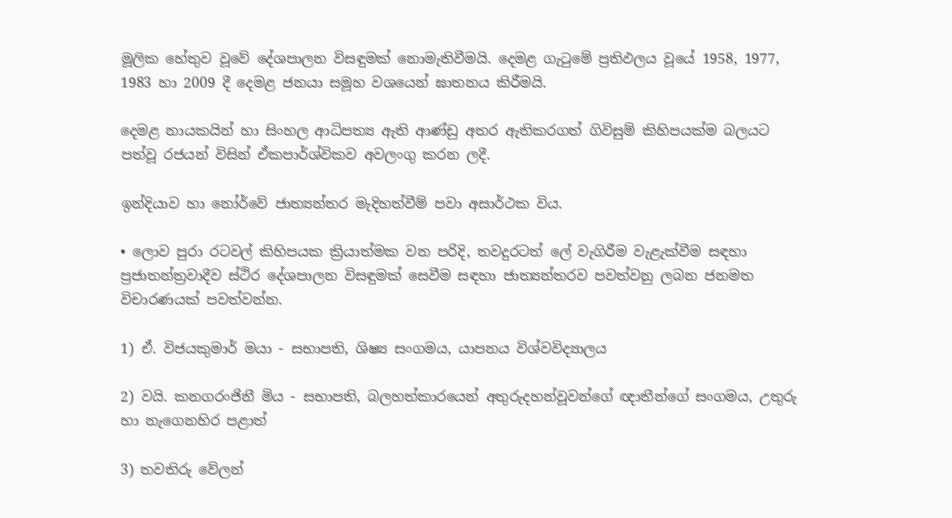මූලික හේතුව වූවේ දේශපාලන විසඳුමක් නොමැතිවීමයි. දෙමළ ගැටුමේ ප්‍රතිඵලය වූයේ 1958, 1977, 1983 හා 2009 දී දෙමළ ජනයා සමූහ වශයෙන් ඝාතනය කිරීමයි.

දෙමළ නායකයින් හා සිංහල ආධිපත්‍ය ඇති ආණ්ඩු අතර ඇතිකරගත් ගිවිසුම් කිහිපයක්ම බලයට පත්වූ රජයන් විසින් ඒකපාර්ශ්විකව අවලංගු කරන ලදී.

ඉන්දියාව හා නෝ‍ර්වේ ජාත්‍යන්තර මැදිහත්වීම් පවා අසාර්ථක විය.

• ලොව පුරා රටවල් කිහිපයක ක්‍රියාත්මක වන පරිදි, තවදුරටත් ලේ වැගිරීම වැළැක්වීම සඳහා ප්‍රජාතන්ත්‍රවාදීව ස්ථිර දේශපාලන විසඳුමක් සෙවීම සඳහා ජාත්‍යන්තරව පවත්වනු ලබන ජනමත විචාරණයක් පවත්වන්න.

1) ඒ. විජයකුමාර් මයා - සභාපති, ශිෂ්‍ය සංගමය, යාපනය විශ්වවිද්‍යාලය

2) වයි. කනගරංජිනී මිය - සභාපති, බලහත්කාරයෙන් අතුරුදහන්වූවන්ගේ ඥාතීන්ගේ සංගමය, උතුරු හා නැගෙනහිර පළාත්

3) තවතිරු වේලන්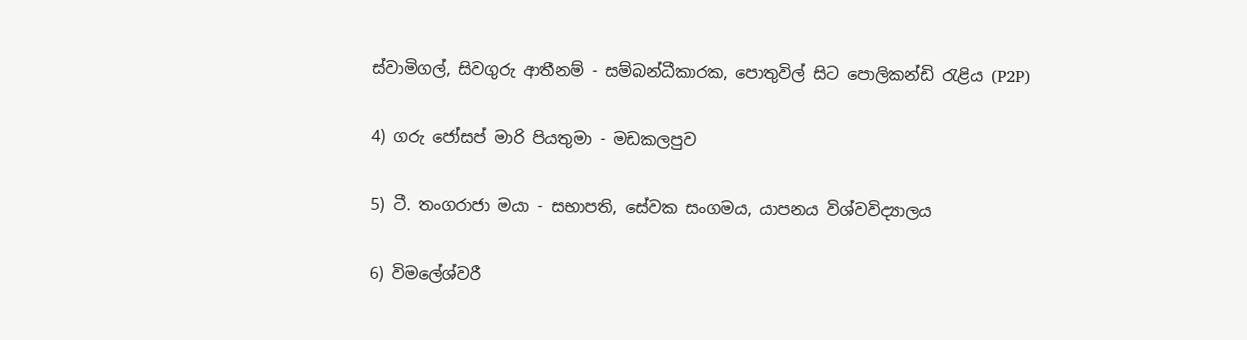ස්වාමිගල්, සිවගුරු ආතීනම් - සම්බන්ධීකාරක, පොතුවිල් සිට පොලිකන්ඩි රැළිය (P2P)

4) ගරු ජෝසප් මාරි පියතුමා - මඩකලපුව

5) ටී. තංගරාජා මයා - සභාපති, සේවක සංගමය, යාපනය විශ්වවිද්‍යාලය

6) විමලේශ්වරී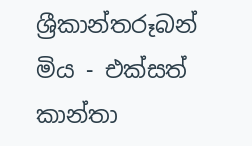ශ්‍රීකාන්තරූබන් මිය - එක්සත් කාන්තා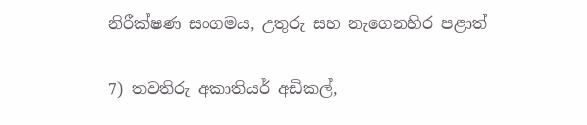නිරීක්ෂණ සංගමය, උතුරු සහ නැගෙනහිර පළාත්

7) තවතිරු අකාතියර් අඩිකල්,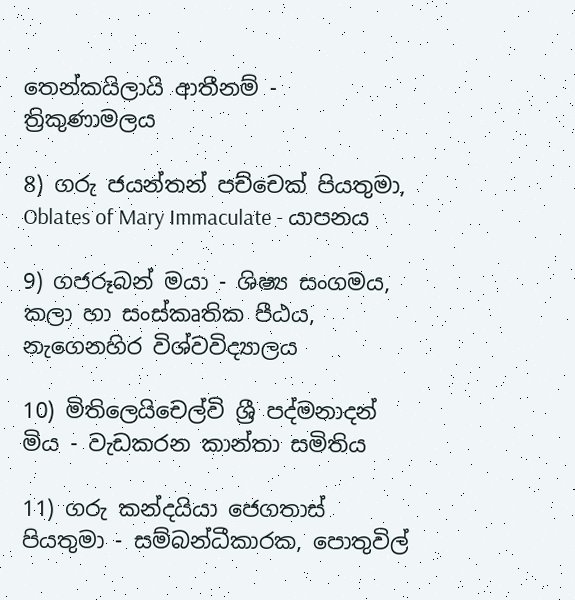තෙන්කයිලායි ආතීනම් - ත්‍රිකුණාමලය

8) ගරු ජයන්තන් පච්චෙක් පියතුමා, Oblates of Mary Immaculate - යාපනය

9) ගජරූබන් මයා - ශිෂ්‍ය සංගමය, කලා හා සංස්කෘතික පීඨය, නැගෙනහිර විශ්වවිද්‍යාලය

10) මිතිලෙයිචෙල්වි ශ්‍රී පද්මනාදන් මිය - වැඩකරන කාන්තා සමිතිය

11) ගරු කන්දයියා ජෙගතාස් පියතුමා - සම්බන්ධීකාරක, පොතුවිල්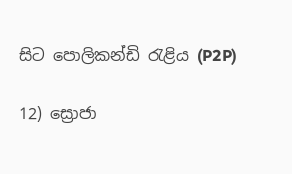සිට පොලිකන්ඩි රැළිය (P2P)

12) ස්‍රොජා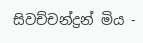සිවච්චන්ද්‍රන් මිය -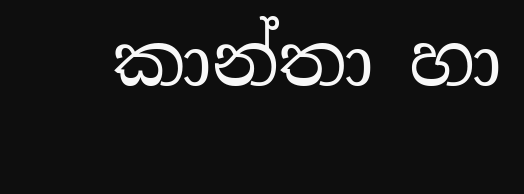කාන්තා හා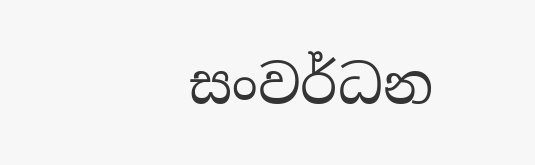සංවර්ධන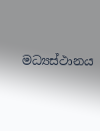මධ්‍යස්ථානය